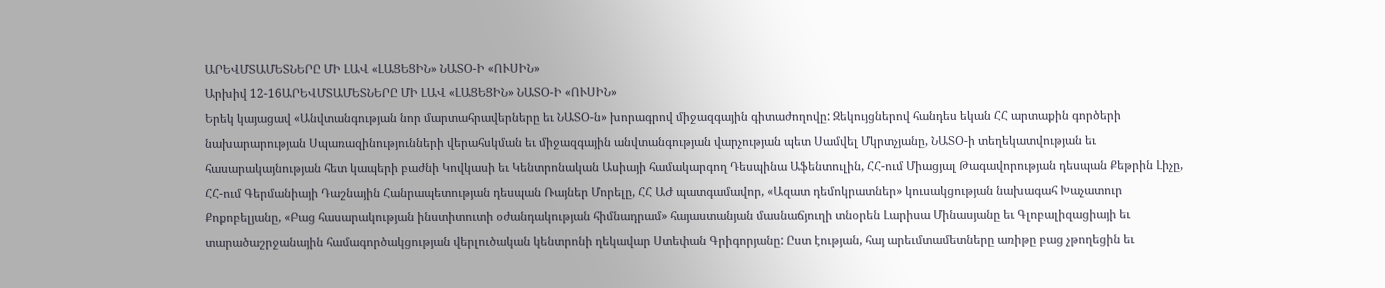ԱՐԵՎՄՏԱՄԵՏՆԵՐԸ ՄԻ ԼԱՎ «ԼԱՑԵՑԻՆ» ՆԱՏՕ-Ի «ՈՒՍԻՆ»
Արխիվ 12-16ԱՐԵՎՄՏԱՄԵՏՆԵՐԸ ՄԻ ԼԱՎ «ԼԱՑԵՑԻՆ» ՆԱՏՕ-Ի «ՈՒՍԻՆ»
Երեկ կայացավ «Անվտանգության նոր մարտահրավերները եւ ՆԱՏՕ-ն» խորագրով միջազգային գիտաժողովը: Զեկույցներով հանդես եկան ՀՀ արտաքին գործերի նախարարության Սպառազինությունների վերահսկման եւ միջազգային անվտանգության վարչության պետ Սամվել Մկրտչյանը, ՆԱՏՕ-ի տեղեկատվության եւ հասարակայնության հետ կապերի բաժնի Կովկասի եւ Կենտրոնական Ասիայի համակարգող Դեսպինա Աֆենտուլին, ՀՀ-ում Միացյալ Թագավորության դեսպան Քեթրին Լիչը, ՀՀ-ում Գերմանիայի Դաշնային Հանրապետության դեսպան Ռայներ Մորելը, ՀՀ ԱԺ պատգամավոր, «Ազատ դեմոկրատներ» կուսակցության նախագահ Խաչատուր Քոքոբելյանը, «Բաց հասարակության ինստիտուտի օժանդակության հիմնադրամ» հայաստանյան մասնաճյուղի տնօրեն Լարիսա Մինասյանը եւ Գլոբալիզացիայի եւ տարածաշրջանային համագործակցության վերլուծական կենտրոնի ղեկավար Ստեփան Գրիգորյանը: Ըստ էության, հայ արեւմտամետները առիթը բաց չթողեցին եւ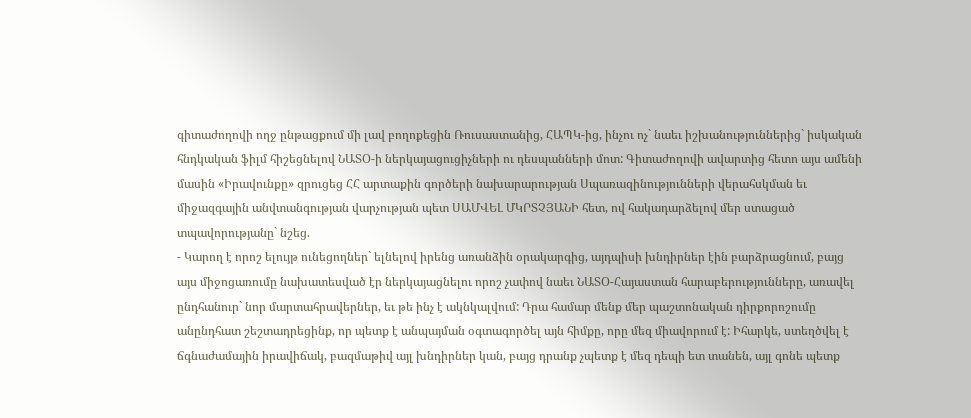գիտաժողովի ողջ ընթացքում մի լավ բողոքեցին Ռուսաստանից, ՀԱՊԿ-ից, ինչու ոչ` նաեւ իշխանություններից` իսկական հնդկական ֆիլմ հիշեցնելով ՆԱՏՕ-ի ներկայացուցիչների ու դեսպանների մոտ: Գիտաժողովի ավարտից հետո այս ամենի մասին «Իրավունքը» զրուցեց ՀՀ արտաքին գործերի նախարարության Սպառազինությունների վերահսկման եւ միջազգային անվտանգության վարչության պետ ՍԱՄՎԵԼ ՄԿՐՏՉՅԱՆԻ հետ, ով հակադարձելով մեր ստացած տպավորությանը` նշեց.
- Կարող է որոշ ելույթ ունեցողներ` ելնելով իրենց առանձին օրակարգից, այդպիսի խնդիրներ էին բարձրացնում, բայց այս միջոցառումը նախատեսված էր ներկայացնելու որոշ չափով նաեւ ՆԱՏՕ-Հայաստան հարաբերությունները, առավել ընդհանուր` նոր մարտահրավերներ, եւ թե ինչ է ակնկալվում: Դրա համար մենք մեր պաշտոնական դիրքորոշումը անընդհատ շեշտադրեցինք, որ պետք է անպայման օգտագործել այն հիմքը, որը մեզ միավորում է: Իհարկե, ստեղծվել է ճգնաժամային իրավիճակ, բազմաթիվ այլ խնդիրներ կան, բայց դրանք չպետք է մեզ դեպի ետ տանեն, այլ գոնե պետք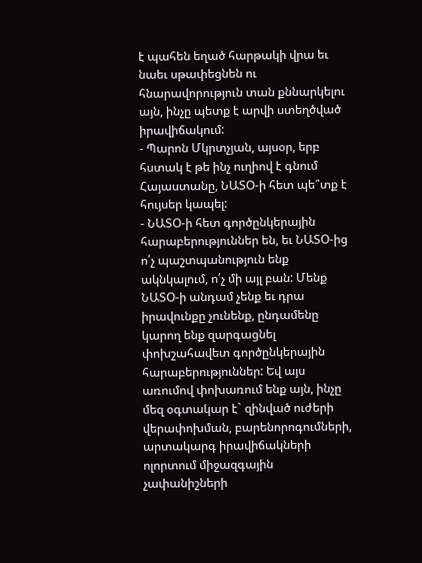է պահեն եղած հարթակի վրա եւ նաեւ սթափեցնեն ու հնարավորություն տան քննարկելու այն, ինչը պետք է արվի ստեղծված իրավիճակում:
- Պարոն Մկրտչյան, այսօր, երբ հստակ է թե ինչ ուղիով է գնում Հայաստանը, ՆԱՏՕ-ի հետ պե՞տք է հույսեր կապել:
- ՆԱՏՕ-ի հետ գործընկերային հարաբերություններ են, եւ ՆԱՏՕ-ից ո՛չ պաշտպանություն ենք ակնկալում, ո՛չ մի այլ բան: Մենք ՆԱՏՕ-ի անդամ չենք եւ դրա իրավունքը չունենք, ընդամենը կարող ենք զարգացնել փոխշահավետ գործընկերային հարաբերություններ: Եվ այս առումով փոխառում ենք այն, ինչը մեզ օգտակար է` զինված ուժերի վերափոխման, բարենորոգումների, արտակարգ իրավիճակների ոլորտում միջազգային չափանիշների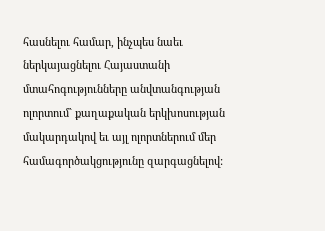հասնելու համար, ինչպես նաեւ ներկայացնելու Հայաստանի մտահոգությունները անվտանգության ոլորտում` քաղաքական երկխոսության մակարդակով եւ այլ ոլորտներում մեր համագործակցությունը զարգացնելով: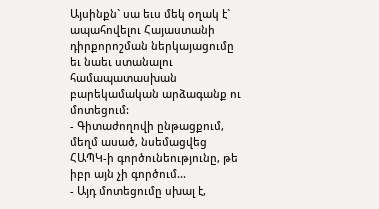Այսինքն` սա եւս մեկ օղակ է` ապահովելու Հայաստանի դիրքորոշման ներկայացումը եւ նաեւ ստանալու համապատասխան բարեկամական արձագանք ու մոտեցում:
- Գիտաժողովի ընթացքում, մեղմ ասած, նսեմացվեց ՀԱՊԿ-ի գործունեությունը, թե իբր այն չի գործում...
- Այդ մոտեցումը սխալ է,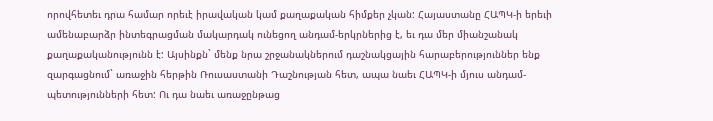որովհետեւ դրա համար որեւէ իրավական կամ քաղաքական հիմքեր չկան: Հայաստանը ՀԱՊԿ-ի երեւի ամենաբարձր ինտեգրացման մակարդակ ունեցող անդամ-երկրներից է, եւ դա մեր միանշանակ քաղաքականությունն է: Այսինքն` մենք նրա շրջանակներում դաշնակցային հարաբերություններ ենք զարգացնում` առաջին հերթին Ռուսաստանի Դաշնության հետ, ապա նաեւ ՀԱՊԿ-ի մյուս անդամ-պետությունների հետ: Ու դա նաեւ առաջընթաց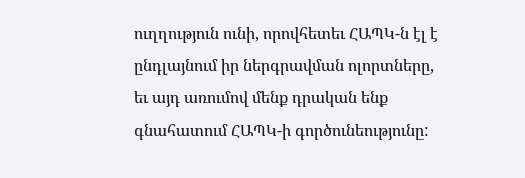ուղղություն ունի, որովհետեւ ՀԱՊԿ-ն էլ է ընդլայնում իր ներգրավման ոլորտները, եւ այդ առումով մենք դրական ենք գնահատում ՀԱՊԿ-ի գործունեությունը: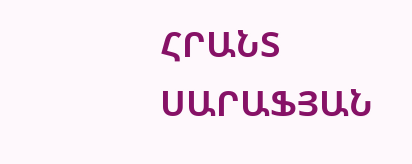ՀՐԱՆՏ ՍԱՐԱՖՅԱՆ